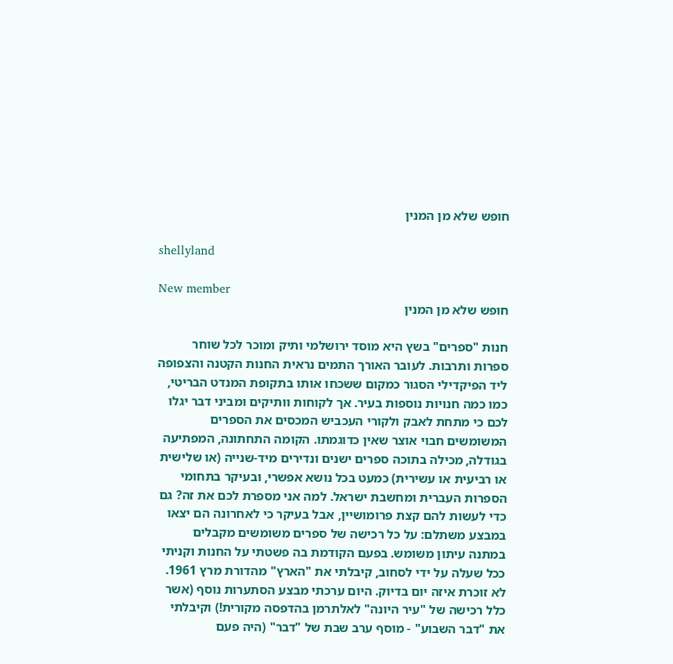חופש שלא מן המנין

shellyland

New member
חופש שלא מן המנין

חנות "ספרים" בשץ היא מוסד ירושלמי ותיק ומוכר לכל שוחר ספרות ותרבות. לעובר האורך התמים נראית החנות הקטנה והצפופה ליד הפיקדילי הסגור כמקום ששכחו אותו בתקופת המנדט הבריטי, כמו כמה חנויות נוספות בעיר. אך לקוחות וותיקים ומביני דבר יגלו לכם כי מתחת לאבק ולקורי העכביש המכסים את הספרים המשומשים חבוי אוצר שאין כדוגמתו. הקומה התחתונה, המפתיעה בגודלה, מכילה בתוכה ספרים ישנים ונדירים מיד-שנייה (או שלישית או רביעית או עשירית) כמעט בכל נושא אפשרי, ובעיקר בתחומי הספרות העברית ומחשבת ישראל. למה אני מספרת לכם את זה? גם כדי לעשות להם קצת פרומושיין, אבל בעיקר כי לאחרונה הם יצאו במבצע משתלם: על כל רכישה של ספרים משומשים מקבלים במתנה עיתון משומש. בפעם הקודמת בה פשטתי על החנות וקניתי ככל שעלה על ידי לסחוב, קיבלתי את "הארץ" מהדורת מרץ 1961. לא זוכרת איזה יום בדיוק. היום ערכתי מבצע הסתערות נוסף (אשר כלל רכישה של "עיר היונה" לאלתרמן בהדפסה מקורית!) וקיבלתי את "דבר השבוע" - מוסף ערב שבת של "דבר" (היה פעם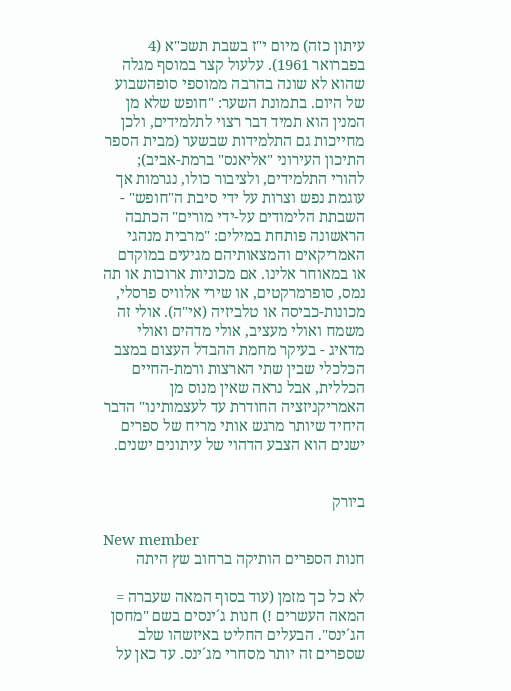עיתון כזה) מיום י"ז בשבת תשכ"א (4 בפברואר 1961). עלעול קצר במוסף מגלה שהוא לא שונה בהרבה ממוספי סופהשבוע של היום. בתמונת השער: "חופש שלא מן המנין הוא תמיד דבר רצוי לתלמידים, ולכן מחייכות גם התלמידות שבשער (מבית הספר התיכון העירוני "אליאנס" ברמת-אביב); להורי התלמידים, ולציבור כולו, נגרמות אך עוגמת נפש וצרות על ידי סיבת ה"חופש" - השבתת הלימודים על-ידי מורים" הכתבה הראשונה פותחת במילים: "מרבית מנהגי האמריקאים והמצאותיהם מגיעים במוקדם או במאוחר אלינו. אם מכוניות ארוכות או תה נמס, סופרמרקטים, או שירי אלוויס פרסלי, מכונות-כביסה או טלביזיה (אי"ה). אולי זה משמח ואולי מעציב, אולי מדהים ואולי מדאיג - בעיקר מחמת ההבדל העצום במצב הכלכלי שבין שתי הארצות ורמת-החיים הכללית, אבל נראה שאין מנוס מן האמריקניזציה החודרת עד לעצמותינו" הדבר היחיד שיותר מרגש אותי מריח של ספרים ישנים הוא הצבע הדהוי של עיתונים ישנים.


ביורק

New member
חנות הספרים הותיקה ברחוב שץ היתה

לא כל כך מזמן (עוד בסוף המאה שעברה = המאה העשרים !) חנות ג´ינסים בשם "מחסן הג´ינס". הבעלים החליט באיזשהו שלב שספרים זה יותר מסחרי מג´ינס. עד כאן על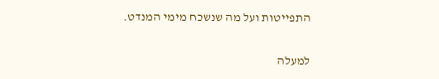התפייטות ועל מה שנשכח מימי המנדט.

למעלה